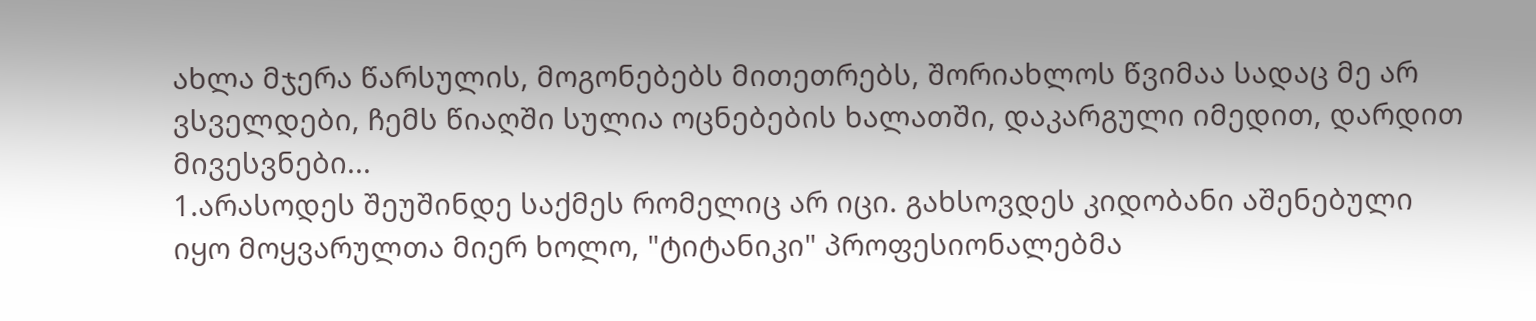ახლა მჯერა წარსულის, მოგონებებს მითეთრებს, შორიახლოს წვიმაა სადაც მე არ ვსველდები, ჩემს წიაღში სულია ოცნებების ხალათში, დაკარგული იმედით, დარდით მივესვნები...
1.არასოდეს შეუშინდე საქმეს რომელიც არ იცი. გახსოვდეს კიდობანი აშენებული
იყო მოყვარულთა მიერ ხოლო, "ტიტანიკი" პროფესიონალებმა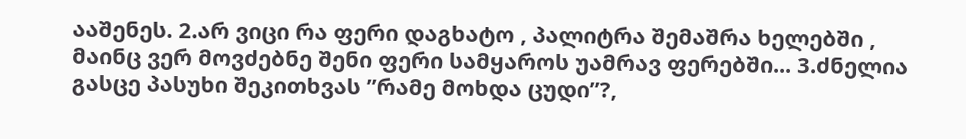ააშენეს. 2.არ ვიცი რა ფერი დაგხატო , პალიტრა შემაშრა ხელებში , მაინც ვერ მოვძებნე შენი ფერი სამყაროს უამრავ ფერებში... 3.ძნელია გასცე პასუხი შეკითხვას ”რამე მოხდა ცუდი”?,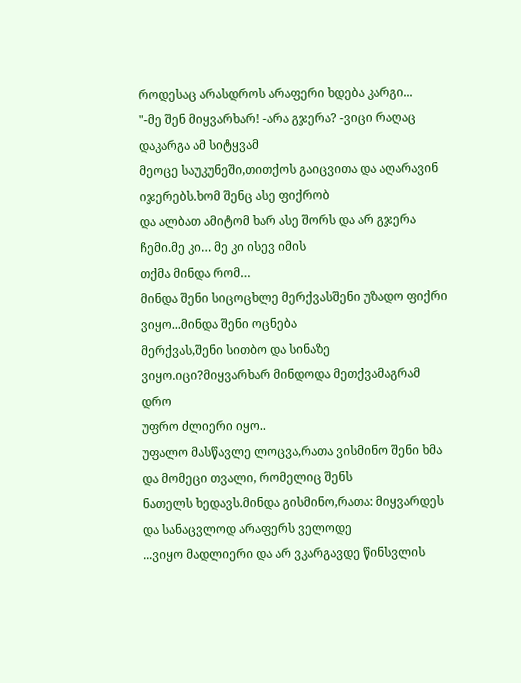როდესაც არასდროს არაფერი ხდება კარგი...
"-მე შენ მიყვარხარ! -არა გჯერა? -ვიცი რაღაც დაკარგა ამ სიტყვამ
მეოცე საუკუნეში,თითქოს გაიცვითა და აღარავინ იჯერებს.ხომ შენც ასე ფიქრობ
და ალბათ ამიტომ ხარ ასე შორს და არ გჯერა ჩემი.მე კი… მე კი ისევ იმის
თქმა მინდა რომ…
მინდა შენი სიცოცხლე მერქვასშენი უზადო ფიქრი ვიყო...მინდა შენი ოცნება
მერქვას,შენი სითბო და სინაზე ვიყო.იცი?მიყვარხარ მინდოდა მეთქვამაგრამ დრო
უფრო ძლიერი იყო..
უფალო მასწავლე ლოცვა,რათა ვისმინო შენი ხმა და მომეცი თვალი, რომელიც შენს
ნათელს ხედავს.მინდა გისმინო,რათა: მიყვარდეს და სანაცვლოდ არაფერს ველოდე
...ვიყო მადლიერი და არ ვკარგავდე წინსვლის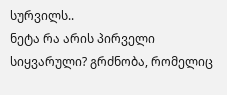სურვილს..
ნეტა რა არის პირველი სიყვარული? გრძნობა, რომელიც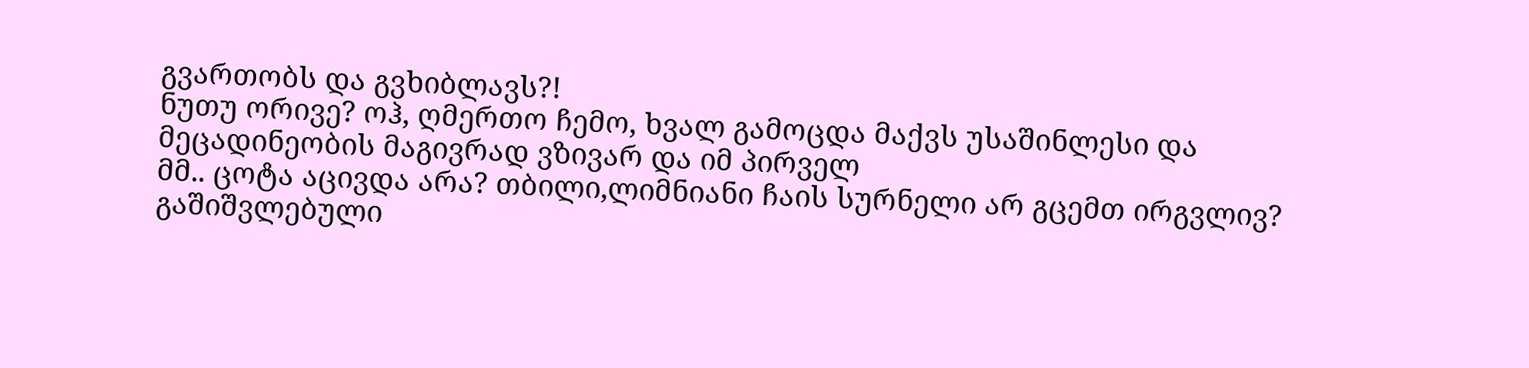გვართობს და გვხიბლავს?!
ნუთუ ორივე? ოჰ, ღმერთო ჩემო, ხვალ გამოცდა მაქვს უსაშინლესი და
მეცადინეობის მაგივრად ვზივარ და იმ პირველ
მმ.. ცოტა აცივდა არა? თბილი,ლიმნიანი ჩაის სურნელი არ გცემთ ირგვლივ?
გაშიშვლებული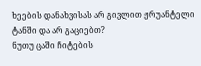ხეების დანახვისას არ გივლით ჟრუანტელი ტანში და არ გაციებთ?
ნუთუ ცაში ჩიტების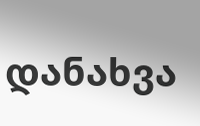დანახვა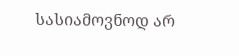სასიამოვნოდ არ